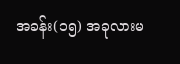အခန်း(၁၅) အခုလားမ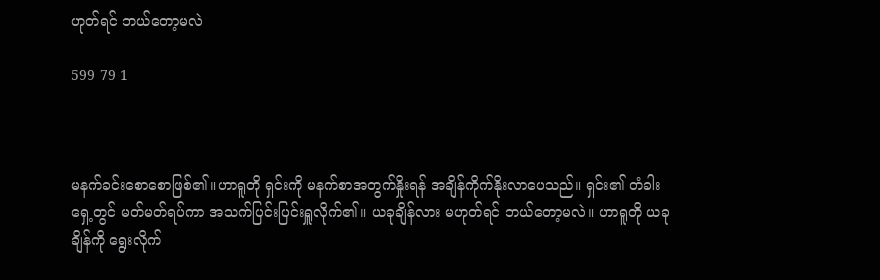ဟုတ်ရင် ဘယ်တော့မလဲ

599 79 1



မနက်ခင်းစောစောဖြစ်၏။ဟာရူတို ရှင်းကို မနက်စာအတွက်နှိုးရန် အချိန်ကိုက်နိုးလာပေသည်။ ရှင်း၏ တံခါးရှေ့တွင် မတ်မတ်ရပ်ကာ အသက်ပြင်းပြင်းရှူလိုက်၏။ ယခုချိန်လား မဟုတ်ရင် ဘယ်တော့မလဲ။ ဟာရူတို ယခုချိန်ကို ရွေးလိုက်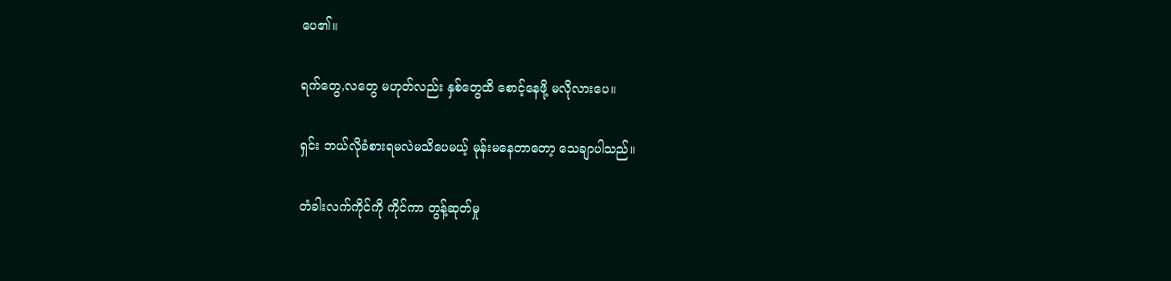ပေ၏။

ရက်တွေ,လတွေ မဟုတ်လည်း နှစ်တွေထိ စောင့်နေဖို့ မလိုလားပေ။

ရှင်း ဘယ်လိုခံစားရမလဲမသိပေမယ့် မုန်းမနေတာတော့ သေချာပါသည်။

တံခါးလက်ကိုင်ကို ကိုင်ကာ တွန့်ဆုတ်မှု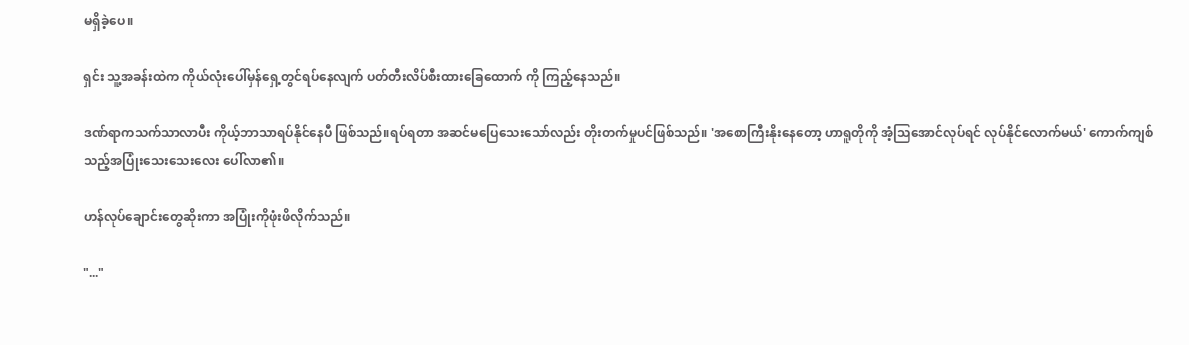မရှိခဲ့ပေ။

ရှင်း သူ့အခန်းထဲက ကိုယ်လုံးပေါ်မှန်ရှေ့တွင်ရပ်နေလျက် ပတ်တီးလိပ်စီးထားခြေထောက် ကို ကြည့်နေသည်။

ဒဏ်ရာကသက်သာလာပီး ကိုယ့်ဘာသာရပ်နိုင်နေပီ ဖြစ်သည်။ရပ်ရတာ အဆင်မပြေသေးသော်လည်း တိုးတက်မှုပင်ဖြစ်သည်။ 'အစောကြီးနိုးနေတော့ ဟာရူတိုကို အံ့သြအောင်လုပ်ရင် လုပ်နိုင်လောက်မယ်' ကောက်ကျစ်သည့်အပြုံးသေးသေးလေး ပေါ်လာ၏။

ဟန်လုပ်ချောင်းတွေဆိုးကာ အပြုံးကိုဖုံးဖိလိုက်သည်။

"..."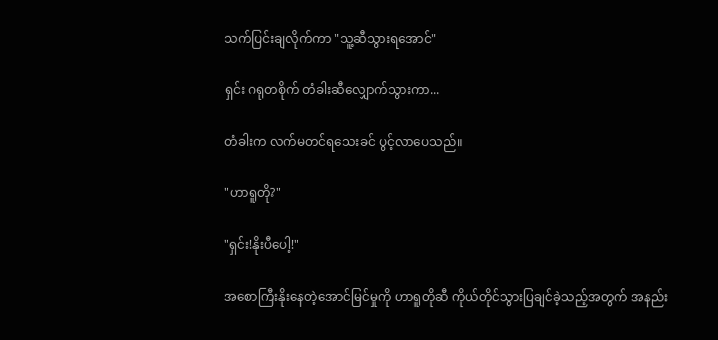သက်ပြင်းချလိုက်ကာ "သူ့ဆီသွားရအောင်"

ရှင်း ဂရုတစိုက် တံခါးဆီလျှောက်သွားကာ...

တံခါးက လက်မတင်ရသေးခင် ပွင့်လာပေသည်။

"ဟာရူတို?"

"ရှင်း!နိုးပီပေါ့!"

အစောကြီးနိုးနေတဲ့အောင်မြင်မှုကို ဟာရူတိုဆီ ကိုယ်တိုင်သွားပြချင်ခဲ့သည့်အတွက် အနည်း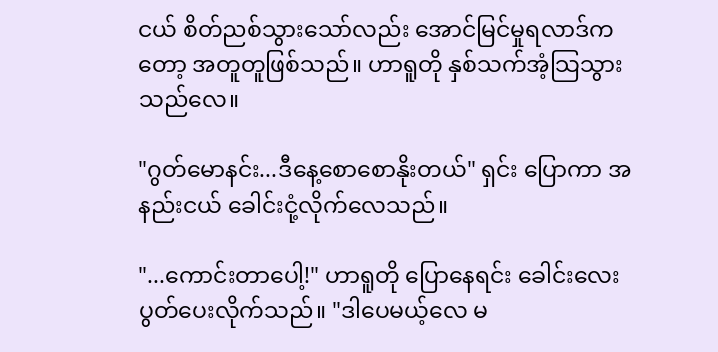ငယ် စိတ်ညစ်သွားသော်လည်း အောင်မြင်မှုရလာဒ်ကတော့ အတူတူဖြစ်သည်။ ဟာရူတို နှစ်သက်အံ့သြသွားသည်လေ။

"ဂွတ်မောနင်း...ဒီနေ့စောစောနိုးတယ်" ရှင်း ပြောကာ အနည်းငယ် ခေါင်းငုံ့လိုက်လေသည်။

"...ကောင်းတာပေါ့!" ဟာရူတို ပြောနေရင်း ခေါင်းလေးပွတ်ပေးလိုက်သည်။ "ဒါပေမယ့်လေ မ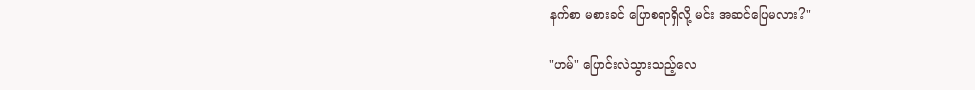နက်စာ မစားခင် ပြောစရာရှိလို့ မင်း အဆင်ပြေမလား?"

"ဟမ်" ပြောင်းလဲသွားသည့်လေ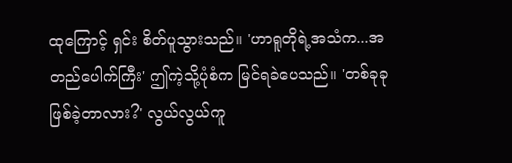ထုကြောင့် ရှင်း စိတ်ပူသွားသည်။ 'ဟာရူတိုရဲ့အသံက...အတည်ပေါက်ကြီး' ဤကဲ့သို့ပုံစံက မြင်ရခဲပေသည်။ 'တစ်ခုခုဖြစ်ခဲ့တာလား?' လွယ်လွယ်ကူ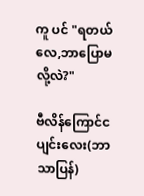ကူ ပင် "ရတယ်လေ,ဘာပြောမလို့လဲ?"

ဗီလိန်ကြောင်ငပျင်းလေး(ဘာသာပြန်)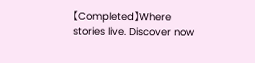【Completed】Where stories live. Discover now